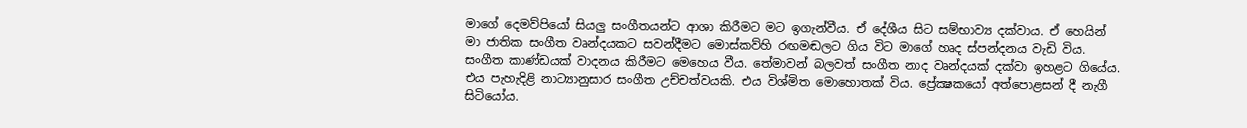මාගේ දෙමව්පියෝ සියලු සංගීතයන්ට ආශා කිරීමට මට ඉගැන්වීය. ඒ දේශීය සිට සම්භාව්‍ය දක්වාය. ඒ හෙයින් මා ජාතික සංගීත වෘන්දයකට සවන්දීමට මොස්කව්හි රඟමඬලට ගිය විට මාගේ හෘද ස්පන්දනය වැඩි විය. සංගීත කාණ්ඩයක් වාදනය කිරීමට මෙහෙය වීය. තේමාවන් බලවත් සංගීත නාද වෘන්දයක් දක්වා ඉහළට ගියේය. එය පැහැදිළි නාට්‍යානුසාර සංගීත උච්චත්වයකි. එය විශ්මිත මොහොතක් විය. ප්‍රේක්‍ෂකයෝ අත්පොළසන් දී නැගී සිටියෝය.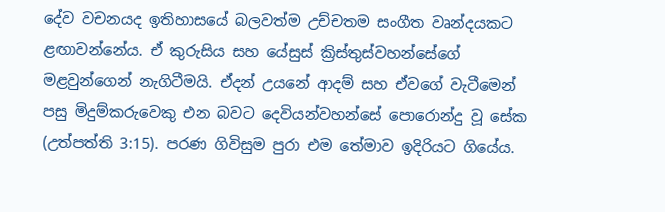දේව වචනයද ඉතිහාසයේ බලවත්ම උච්චතම සංගීත වෘන්දයකට ළඟාවන්නේය. ඒ කුරුසිය සහ යේසුස් ක්‍රිස්තුස්වහන්සේගේ මළවුන්ගෙන් නැගිටීමයි. ඒදන් උයනේ ආදම් සහ ඒවගේ වැටීමෙන් පසු මිදුම්කරුවෙකු එන බවට දෙවියන්වහන්සේ පොරොන්දු වූ සේක (උත්පත්ති 3:15). පරණ ගිවිසුම පුරා එම තේමාව ඉදිරියට ගියේය.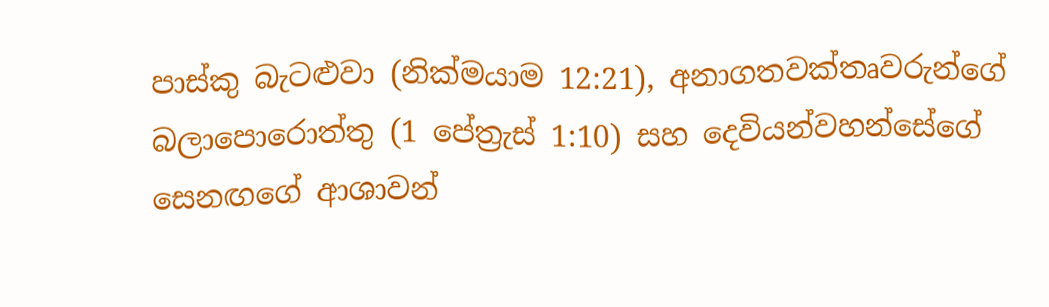පාස්කු බැටළුවා (නික්මයාම 12:21), අනාගතවක්තෘවරුන්ගේ බලාපොරොත්තු (1 පේත්‍රැස් 1:10) සහ දෙවියන්වහන්සේගේ සෙනඟගේ ආශාවන්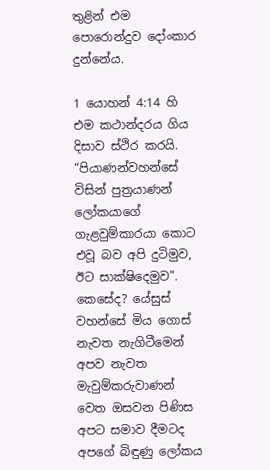තුළින් එම පොරොන්දුව දෝංකාර දුන්නේය.

1 යොහන් 4:14 හි එම කථාන්දරය ගිය දිසාව ස්ථිර කරයි. “පියාණන්වහන්සේ විසින් පුත්‍රයාණන් ලෝකයාගේ ගැළවුම්කාරයා කොට එවූ බව අපි දුටිමුව, ඊට සාක්ෂිදෙමුව”. කෙසේද? යේසුස් වහන්සේ මිය ගොස් නැවත නැගිටීමෙන් අපව නැවත මැවුම්කරුවාණන් වෙත ඔසවන පිණිස අපට සමාව දීමටද අපගේ බිඳුණු ලෝකය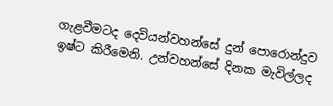ගැළවීමටද දෙවියන්වහන්සේ දුන් පොරොන්දුව ඉෂ්ට කිරීමෙනි. උන්වහන්සේ දිනක මැවිල්ලද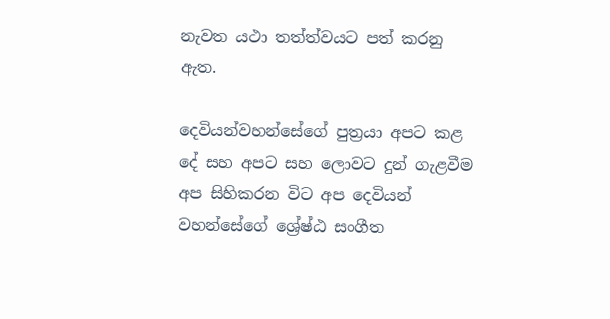නැවත යථා තත්ත්වයට පත් කරනු ඇත.

දෙවියන්වහන්සේගේ පුත්‍රයා අපට කළ දේ සහ අපට සහ ලොවට දුන් ගැළවීම අප සිහිකරන විට අප දෙවියන් වහන්සේගේ ශ්‍රේෂ්ඨ සංගීත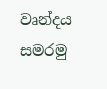වෘන්දය සමරමු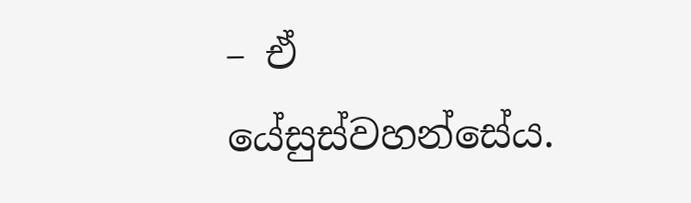– ඒ යේසුස්වහන්සේය.